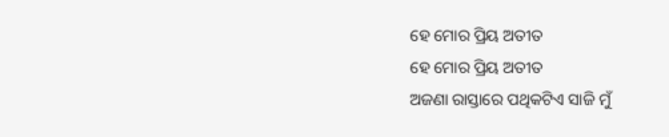ହେ ମୋର ପ୍ରିୟ ଅତୀତ
ହେ ମୋର ପ୍ରିୟ ଅତୀତ
ଅଜଣା ରାସ୍ତାରେ ପଥିକଟିଏ ସାଜି ମୁଁ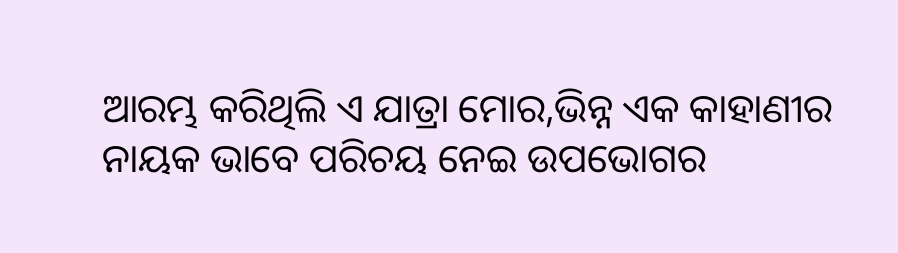ଆରମ୍ଭ କରିଥିଲି ଏ ଯାତ୍ରା ମୋର,ଭିନ୍ନ ଏକ କାହାଣୀର ନାୟକ ଭାବେ ପରିଚୟ ନେଇ ଉପଭୋଗର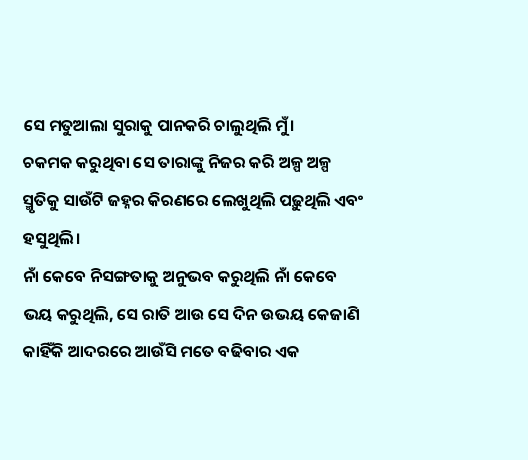ସେ ମତୁଆଲା ସୁରାକୁ ପାନକରି ଚାଲୁଥିଲି ମୁଁ।
ଚକମକ କରୁଥିବା ସେ ତାରାଙ୍କୁ ନିଜର କରି ଅଳ୍ପ ଅଳ୍ପ ସ୍ମୃତିକୁ ସାଉଁଟି ଜହ୍ନର କିରଣରେ ଲେଖୁଥିଲି ପଢ଼ୁଥିଲି ଏବଂ ହସୁଥିଲି।
ନାଁ କେବେ ନିସଙ୍ଗତାକୁ ଅନୁଭବ କରୁଥିଲି ନାଁ କେବେ ଭୟ କରୁଥିଲି, ସେ ରାତି ଆଉ ସେ ଦିନ ଉଭୟ କେଜାଣି କାହିଁକି ଆଦରରେ ଆଉଁସି ମତେ ବଢିବାର ଏକ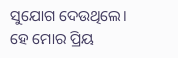ସୁଯୋଗ ଦେଉଥିଲେ।
ହେ ମୋର ପ୍ରିୟ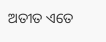ଅତୀତ ଏତେ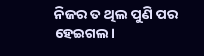ନିଜର ତ ଥିଲ ପୁଣି ପର ହେଇଗଲ।